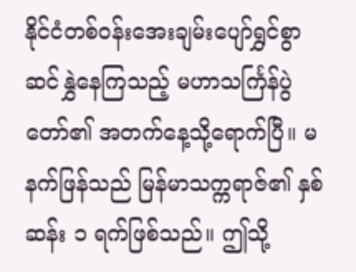နိုင်ငံတစ်ဝန်းအေးချမ်းပျော်ရွှင်စွာ ဆင်နွှဲနေကြသည့် မဟာသင်္ကြန်ပွဲတော်၏ အတက်နေ့သို့ရောက်ပြီ။ မနက်ဖြန်သည် မြန်မာသက္ကရာဇ်၏ နှစ်ဆန်း ၁ ရက်ဖြစ်သည်။ ဤသို့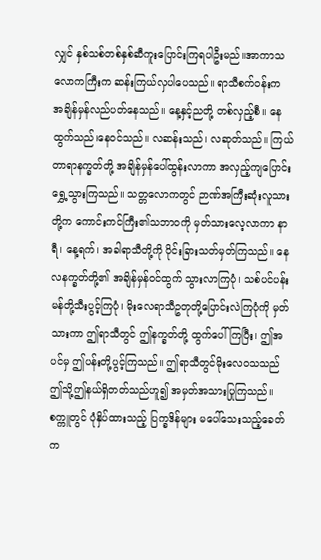လျှင် နှစ်သစ်တစ်နှစ်ဆီကူးပြောင်းကြရပါဦးမည်။အာကာသလောကကြီးက ဆန်းကြယ်လှပါပေသည်။ ရာသီစက်ဝန်းက အချိန်မှန်လည်ပတ်နေသည်။ နေ့နှင့်ညတို့ တစ်လှည့်စီ။ နေထွက်သည်၊နေဝင်သည်။ လဆန်းသည်၊ လဆုတ်သည်။ ကြယ်တာရာနက္ခတ်တို့ အချိန်မှန်ပေါ်ထွန်းလာကာ အလှည့်ကျပြောင်းရွှေ့သွားကြသည်။ သတ္တလောကတွင် ဉာဏ်အကြီးဆုံးလူသားတို့က ကောင်းကင်ကြီး၏သဘာဝကို မှတ်သားလေ့လာကာ နာရီ၊ နေ့ရက်၊ အခါရာသီတို့ကို ပိုင်းခြားသတ်မှတ်ကြသည်။ နေလနက္ခတ်တို့၏ အချိန်မှန်ဝင်ထွက် သွားလာကြပုံ၊ သစ်ပင်ပန်းမန်တို့သီးပွင့်ကြပုံ၊ မိုးလေရာသီဥတုတို့ပြောင်းလဲကြပုံကို မှတ်သားကာ ဤရာသီတွင် ဤနက္ခတ်တို့ ထွက်ပေါ်ကြပြီး၊ ဤအပင်မှ ဤပန်းတို့ပွင့်ကြသည်။ ဤရာသီတွင်မိုးလေဝသသည် ဤသို့ဤနယ်ရှိတတ်သည်ဟူ၍ အမှတ်အသားပြုကြသည်။ စက္ကူတွင် ပုံနှိပ်ထားသည့် ပြက္ခဒိန်များ မပေါ်သေးသည့်ခေတ်က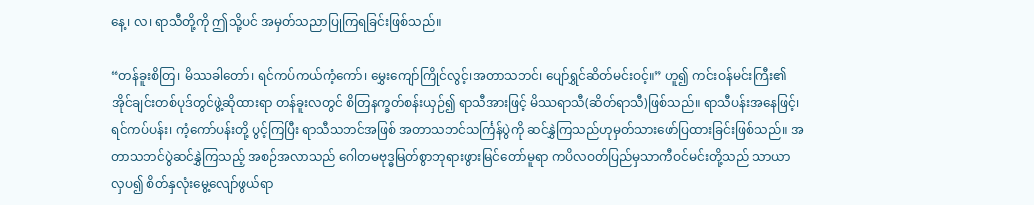နေ့၊ လ၊ ရာသီတို့ကို ဤသို့ပင် အမှတ်သညာပြုကြရခြင်းဖြစ်သည်။

“တန်ခူးစိတြ၊ မိဿခါတော်၊ ရင်ကပ်ကယ်ကံ့ကော်၊ မွှေးကျော်ကြိုင်လွင့်၊အတာသဘင်၊ ပျော်ရွှင်ဆိတ်မင်းဝင့်။” ဟူ၍ ကင်းဝန်မင်းကြီး၏ အိုင်ချင်းတစ်ပုဒ်တွင်ဖွဲ့ဆိုထားရာ တန်ခူးလတွင် စိတြနက္ခတ်စန်းယှဉ်၍ ရာသီအားဖြင့် မိဿရာသီ(ဆိတ်ရာသီ)ဖြစ်သည်။ ရာသီပန်းအနေဖြင့်၊ ရင်ကပ်ပန်း၊ ကံ့ကော်ပန်းတို့ ပွင့်ကြပြီး ရာသီသဘင်အဖြစ် အတာသဘင်သင်္ကြန်ပွဲကို ဆင်နွှဲကြသည်ဟုမှတ်သားဖော်ပြထားခြင်းဖြစ်သည်။ အတာသဘင်ပွဲဆင်နွှဲကြသည့် အစဉ်အလာသည် ဂေါတမဗုဒ္ဓမြတ်စွာဘုရားဖွားမြင်တော်မူရာ ကပိလဝတ်ပြည်မှသာကီဝင်မင်းတို့သည် သာယာလှပ၍ စိတ်နှလုံးမွေ့လျော်ဖွယ်ရာ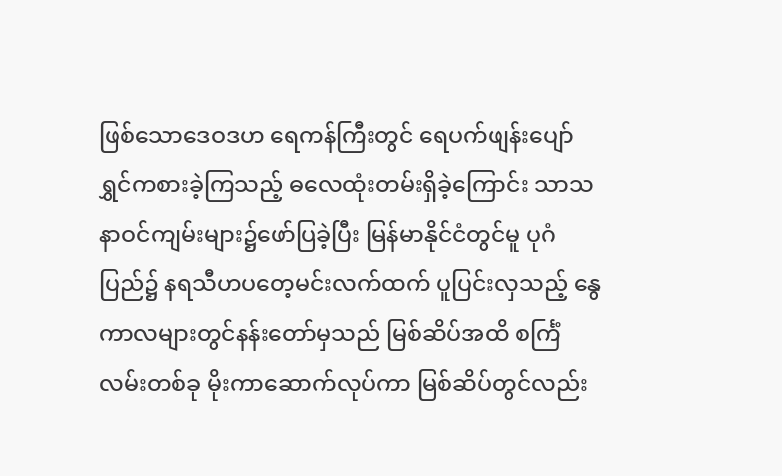ဖြစ်သောဒေဝဒဟ ရေကန်ကြီးတွင် ရေပက်ဖျန်းပျော်ရွှင်ကစားခဲ့ကြသည့် ဓလေထုံးတမ်းရှိခဲ့ကြောင်း သာသနာဝင်ကျမ်းများ၌ဖော်ပြခဲ့ပြီး မြန်မာနိုင်ငံတွင်မူ ပုဂံပြည်၌ နရသီဟပတေ့မင်းလက်ထက် ပူပြင်းလှသည့် နွေကာလများတွင်နန်းတော်မှသည် မြစ်ဆိပ်အထိ စင်္ကြံလမ်းတစ်ခု မိုးကာဆောက်လုပ်ကာ မြစ်ဆိပ်တွင်လည်း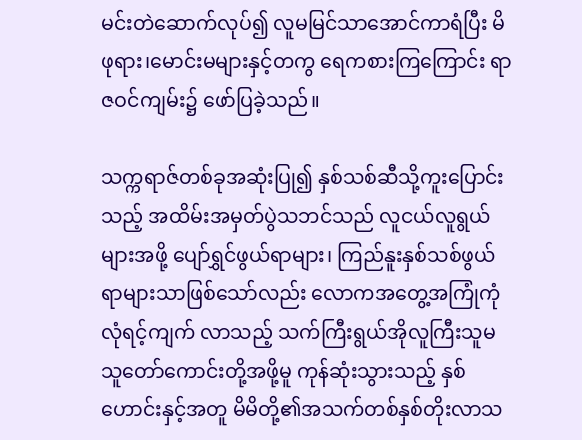မင်းတဲဆောက်လုပ်၍ လူမမြင်သာအောင်ကာရံပြီး မိဖုရား၊မောင်းမများနှင့်တကွ ရေကစားကြကြောင်း ရာဇဝင်ကျမ်း၌ ဖော်ပြခဲ့သည်။

သက္ကရာဇ်တစ်ခုအဆုံးပြု၍ နှစ်သစ်ဆီသို့ကူးပြောင်းသည့် အထိမ်းအမှတ်ပွဲသဘင်သည် လူငယ်လူရွယ်များအဖို့ ပျော်ရွှင်ဖွယ်ရာများ၊ ကြည်နူးနှစ်သစ်ဖွယ်ရာများသာဖြစ်သော်လည်း လောကအတွေ့အကြုံကုံလုံရင့်ကျက် လာသည့် သက်ကြီးရွယ်အိုလူကြီးသူမ သူတော်ကောင်းတို့အဖို့မူ ကုန်ဆုံးသွားသည့် နှစ်ဟောင်းနှင့်အတူ မိမိတို့၏အသက်တစ်နှစ်တိုးလာသ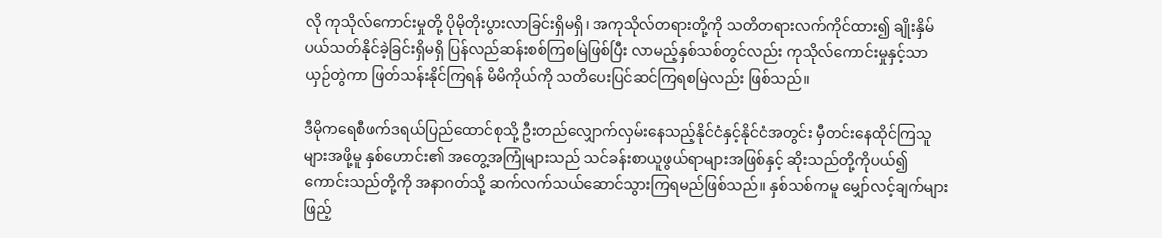လို ကုသိုလ်ကောင်းမှုတို့ ပိုမိုတိုးပွားလာခြင်းရှိမရှိ၊ အကုသိုလ်တရားတို့ကို သတိတရားလက်ကိုင်ထား၍ ချိုးနှိမ်ပယ်သတ်နိုင်ခဲ့ခြင်းရှိမရှိ ပြန်လည်ဆန်းစစ်ကြစမြဲဖြစ်ပြီး လာမည့်နှစ်သစ်တွင်လည်း ကုသိုလ်ကောင်းမှုနှင့်သာယှဉ်တွဲကာ ဖြတ်သန်းနိုင်ကြရန် မိမိကိုယ်ကို သတိပေးပြင်ဆင်ကြရစမြဲလည်း ဖြစ်သည်။

ဒီမိုကရေစီဖက်ဒရယ်ပြည်ထောင်စုသို့ ဦးတည်လျှောက်လှမ်းနေသည့်နိုင်ငံနှင့်နိုင်ငံအတွင်း မှီတင်းနေထိုင်ကြသူများအဖို့မူ နှစ်ဟောင်း၏ အတွေ့အကြုံများသည် သင်ခန်းစာယူဖွယ်ရာများအဖြစ်နှင့် ဆိုးသည်တို့ကိုပယ်၍ကောင်းသည်တို့ကို အနာဂတ်သို့ ဆက်လက်သယ်ဆောင်သွားကြရမည်ဖြစ်သည်။ နှစ်သစ်ကမူ မျှော်လင့်ချက်များဖြည့်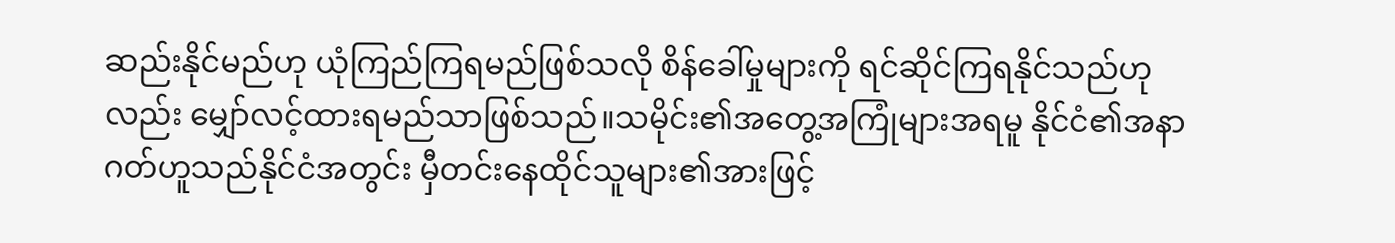ဆည်းနိုင်မည်ဟု ယုံကြည်ကြရမည်ဖြစ်သလို စိန်ခေါ်မှုများကို ရင်ဆိုင်ကြရနိုင်သည်ဟုလည်း မျှော်လင့်ထားရမည်သာဖြစ်သည်။သမိုင်း၏အတွေ့အကြုံများအရမူ နိုင်ငံ၏အနာဂတ်ဟူသည်နိုင်ငံအတွင်း မှီတင်းနေထိုင်သူများ၏အားဖြင့်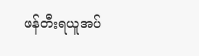ဖန်တီးရယူအပ်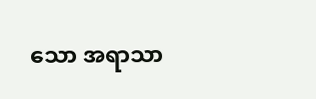သော အရာသာ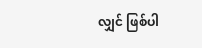လျှင် ဖြစ်ပါ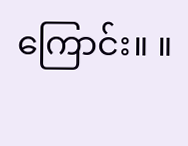ကြောင်း။ ။